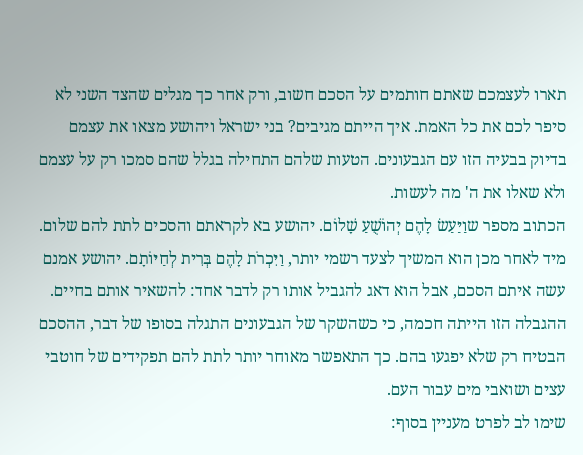תארו לעצמכם שאתם חותמים על הסכם חשוב, ורק אחר כך מגלים שהצד השני לא סיפר לכם את כל האמת. איך הייתם מגיבים? בני ישראל ויהושע מצאו את עצמם בדיוק בבעיה הזו עם הגבעונים. הטעות שלהם התחילה בגלל שהם סמכו רק על עצמם ולא שאלו את ה' מה לעשות.
הכתוב מספר שוַיַּעַשׂ לָהֶם יְהוֹשֻׁעַ שָׁלוֹם. יהושע בא לקראתם והסכים לתת להם שלום. מיד לאחר מכן הוא המשיך לצעד רשמי יותר, וַיִּכְרֹת לָהֶם בְּרִית לְחַיּוֹתָם. יהושע אמנם עשה איתם הסכם, אבל הוא דאג להגביל אותו רק לדבר אחד: להשאיר אותם בחיים. ההגבלה הזו הייתה חכמה, כי כשהשקר של הגבעונים התגלה בסופו של דבר, ההסכם הבטיח רק שלא יפגעו בהם. כך התאפשר מאוחר יותר לתת להם תפקידים של חוטבי עצים ושואבי מים עבור העם.
שימו לב לפרט מעניין בסוף: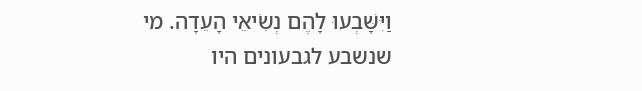וַיִּשָּׁבְעוּ לָהֶם נְשִׂיאֵי הָעֵדָה. מי שנשבע לגבעונים היו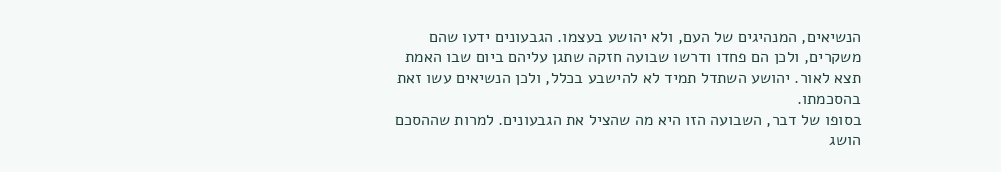הנשיאים, המנהיגים של העם, ולא יהושע בעצמו. הגבעונים ידעו שהם משקרים, ולכן הם פחדו ודרשו שבועה חזקה שתגן עליהם ביום שבו האמת תצא לאור. יהושע השתדל תמיד לא להישבע בכלל, ולכן הנשיאים עשו זאת בהסכמתו.
בסופו של דבר, השבועה הזו היא מה שהציל את הגבעונים. למרות שההסכם הושג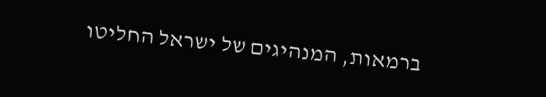ברמאות, המנהיגים של ישראל החליטו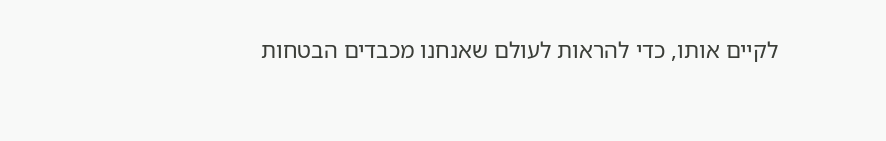לקיים אותו, כדי להראות לעולם שאנחנו מכבדים הבטחות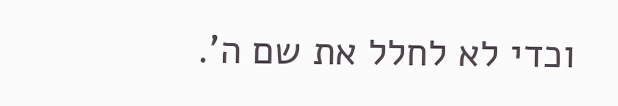וכדי לא לחלל את שם ה'.